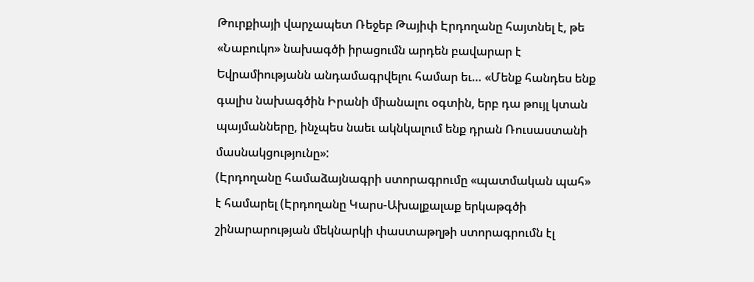Թուրքիայի վարչապետ Ռեջեբ Թայիփ Էրդողանը հայտնել է, թե «Նաբուկո» նախագծի իրացումն արդեն բավարար է Եվրամիությանն անդամագրվելու համար եւ… «Մենք հանդես ենք գալիս նախագծին Իրանի միանալու օգտին, երբ դա թույլ կտան պայմանները, ինչպես նաեւ ակնկալում ենք դրան Ռուսաստանի մասնակցությունը»:
(Էրդողանը համաձայնագրի ստորագրումը «պատմական պահ» է համարել (Էրդողանը Կարս-Ախալքալաք երկաթգծի շինարարության մեկնարկի փաստաթղթի ստորագրումն էլ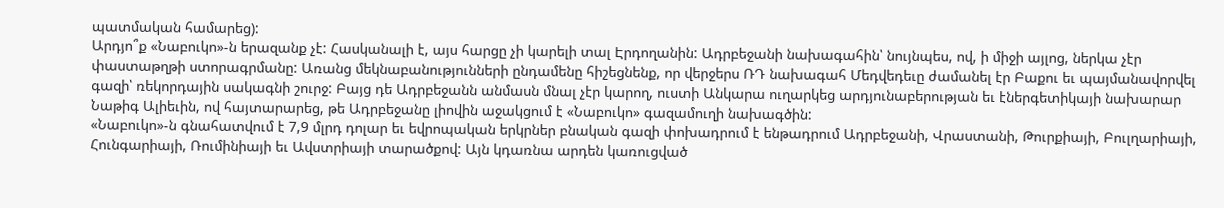պատմական համարեց):
Արդյո՞ք «Նաբուկո»-ն երազանք չէ: Հասկանալի է, այս հարցը չի կարելի տալ Էրդողանին: Ադրբեջանի նախագահին՝ նույնպես, ով, ի միջի այլոց, ներկա չէր փաստաթղթի ստորագրմանը: Առանց մեկնաբանությունների ընդամենը հիշեցնենք, որ վերջերս ՌԴ նախագահ Մեդվեդեւը ժամանել էր Բաքու եւ պայմանավորվել գազի՝ ռեկորդային սակագնի շուրջ: Բայց դե Ադրբեջանն անմասն մնալ չէր կարող, ուստի Անկարա ուղարկեց արդյունաբերության եւ էներգետիկայի նախարար Նաթիգ Ալիեւին, ով հայտարարեց, թե Ադրբեջանը լիովին աջակցում է «Նաբուկո» գազամուղի նախագծին:
«Նաբուկո»-ն գնահատվում է 7,9 մլրդ դոլար եւ եվրոպական երկրներ բնական գազի փոխադրում է ենթադրում Ադրբեջանի, Վրաստանի, Թուրքիայի, Բուլղարիայի, Հունգարիայի, Ռումինիայի եւ Ավստրիայի տարածքով: Այն կդառնա արդեն կառուցված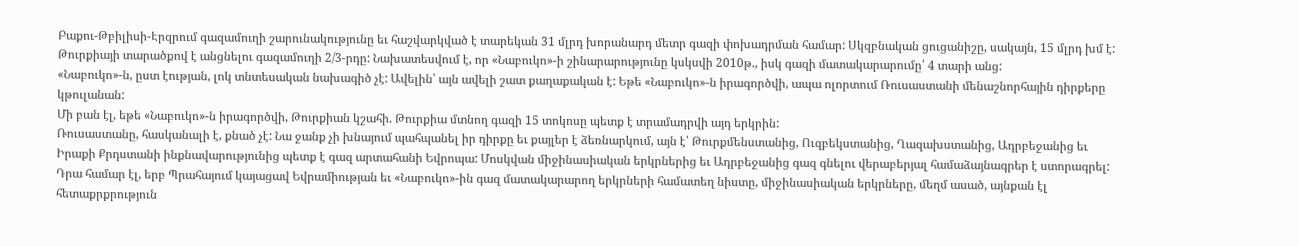Բաքու-Թբիլիսի-Էրզրում գազամուղի շարունակությունը եւ հաշվարկված է տարեկան 31 մլրդ խորանարդ մետր գազի փոխադրման համար: Սկզբնական ցուցանիշը, սակայն, 15 մլրդ խմ է: Թուրքիայի տարածքով է անցնելու գազամուղի 2/3-րդը: Նախատեսվում է, որ «Նաբուկո»-ի շինարարությունը կսկսվի 2010թ., իսկ գազի մատակարարումը՝ 4 տարի անց:
«Նաբուկո»-ն, ըստ էության, լոկ տնտեսական նախագիծ չէ: Ավելին՝ այն ավելի շատ քաղաքական է: Եթե «Նաբուկո»-ն իրագործվի, ապա ոլորտում Ռուսաստանի մենաշնորհային դիրքերը կթուլանան:
Մի բան էլ, եթե «Նաբուկո»-ն իրագործվի, Թուրքիան կշահի. Թուրքիա մտնող գազի 15 տոկոսը պետք է տրամադրվի այդ երկրին:
Ռուսաստանը, հասկանալի է, քնած չէ: Նա ջանք չի խնայում պահպանել իր դիրքը եւ քայլեր է ձեռնարկում, այն է՝ Թուրքմենստանից, Ուզբեկստանից, Ղազախստանից, Ադրբեջանից եւ Իրաքի Քրդստանի ինքնավարությունից պետք է գազ արտահանի Եվրոպա: Մոսկվան միջինասիական երկրներից եւ Ադրբեջանից գազ գնելու վերաբերյալ համաձայնագրեր է ստորագրել: Դրա համար էլ, երբ Պրահայում կայացավ Եվրամիության եւ «Նաբուկո»-ին գազ մատակարարող երկրների համատեղ նիստը, միջինասիական երկրները, մեղմ ասած, այնքան էլ հետաքրքրություն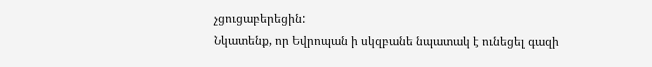չցուցաբերեցին:
Նկատենք, որ Եվրոպան ի սկզբանե նպատակ է ունեցել գազի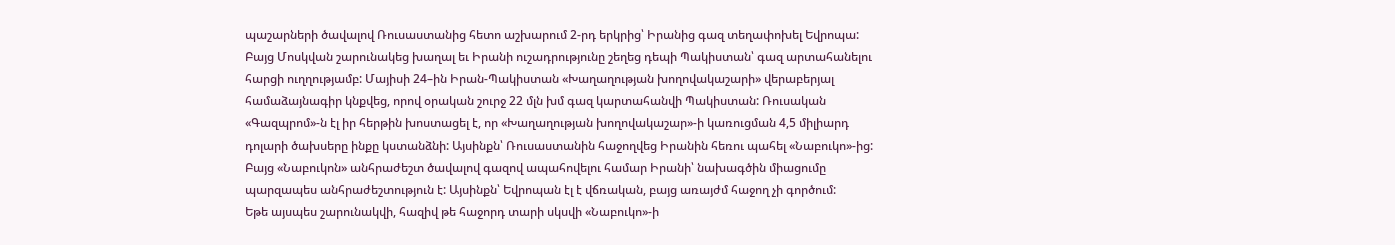պաշարների ծավալով Ռուսաստանից հետո աշխարում 2-րդ երկրից՝ Իրանից գազ տեղափոխել Եվրոպա: Բայց Մոսկվան շարունակեց խաղալ եւ Իրանի ուշադրությունը շեղեց դեպի Պակիստան՝ գազ արտահանելու հարցի ուղղությամբ: Մայիսի 24–ին Իրան-Պակիստան «Խաղաղության խողովակաշարի» վերաբերյալ համաձայնագիր կնքվեց, որով օրական շուրջ 22 մլն խմ գազ կարտահանվի Պակիստան: Ռուսական «Գազպրոմ»-ն էլ իր հերթին խոստացել է, որ «Խաղաղության խողովակաշար»-ի կառուցման 4,5 միլիարդ դոլարի ծախսերը ինքը կստանձնի: Այսինքն՝ Ռուսաստանին հաջողվեց Իրանին հեռու պահել «Նաբուկո»-ից: Բայց «Նաբուկոն» անհրաժեշտ ծավալով գազով ապահովելու համար Իրանի՝ նախագծին միացումը պարզապես անհրաժեշտություն է: Այսինքն՝ Եվրոպան էլ է վճռական, բայց առայժմ հաջող չի գործում:
Եթե այսպես շարունակվի, հազիվ թե հաջորդ տարի սկսվի «Նաբուկո»-ի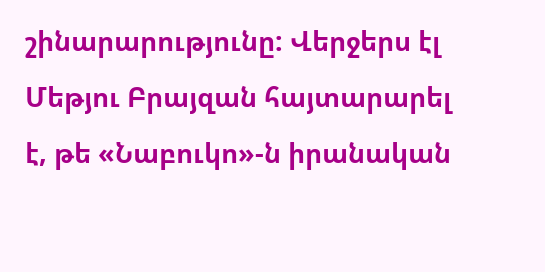շինարարությունը: Վերջերս էլ Մեթյու Բրայզան հայտարարել է, թե «Նաբուկո»-ն իրանական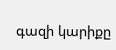գազի կարիքը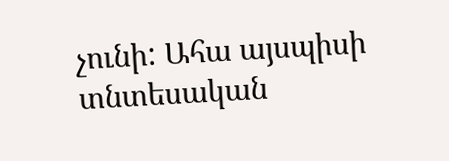չունի: Ահա այսպիսի տնտեսական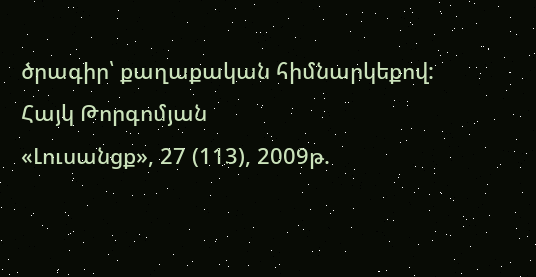ծրագիր՝ քաղաքական հիմնարկեքով:
Հայկ Թորգոմյան
«Լուսանցք», 27 (113), 2009թ.